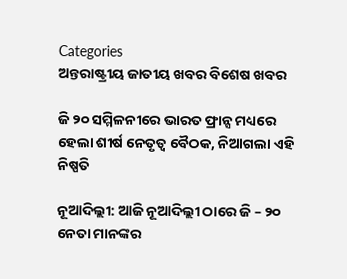Categories
ଅନ୍ତରାଷ୍ଟ୍ରୀୟ ଜାତୀୟ ଖବର ବିଶେଷ ଖବର

ଜି ୨୦ ସମ୍ମିଳନୀରେ ଭାରତ ଫ୍ରାନ୍ସ ମଧ୍ୟରେ ହେଲା ଶୀର୍ଷ ନେତୃତ୍ବ ବୈଠକ, ନିଆଗଲା ଏହି ନିଷ୍ପତି

ନୂଆଦିଲ୍ଲୀ: ଆଜି ନୂଆଦିଲ୍ଲୀ ଠାରେ ଜି – ୨୦ ନେତା ମାନଙ୍କର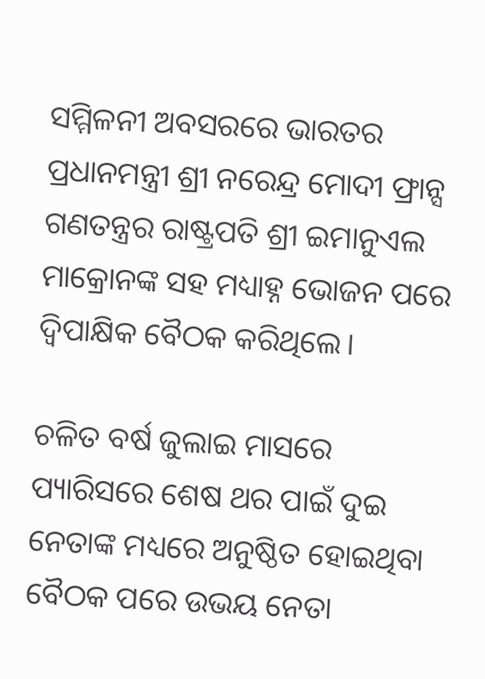ସମ୍ମିଳନୀ ଅବସରରେ ଭାରତର ପ୍ରଧାନମନ୍ତ୍ରୀ ଶ୍ରୀ ନରେନ୍ଦ୍ର ମୋଦୀ ଫ୍ରାନ୍ସ ଗଣତନ୍ତ୍ରର ରାଷ୍ଟ୍ରପତି ଶ୍ରୀ ଇମାନୁଏଲ ମାକ୍ରୋନଙ୍କ ସହ ମଧ୍ୟାହ୍ନ ଭୋଜନ ପରେ ଦ୍ୱିପାକ୍ଷିକ ବୈଠକ କରିଥିଲେ।

ଚଳିତ ବର୍ଷ ଜୁଲାଇ ମାସରେ ପ୍ୟାରିସରେ ଶେଷ ଥର ପାଇଁ ଦୁଇ ନେତାଙ୍କ ମଧ୍ୟରେ ଅନୁଷ୍ଠିତ ହୋଇଥିବା ବୈଠକ ପରେ ଉଭୟ ନେତା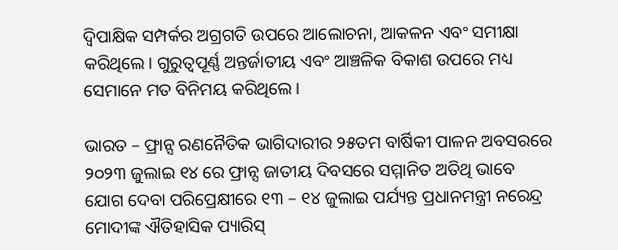ଦ୍ୱିପାକ୍ଷିକ ସମ୍ପର୍କର ଅଗ୍ରଗତି ଉପରେ ଆଲୋଚନା, ଆକଳନ ଏବଂ ସମୀକ୍ଷା କରିଥିଲେ। ଗୁରୁତ୍ୱପୂର୍ଣ୍ଣ ଅନ୍ତର୍ଜାତୀୟ ଏବଂ ଆଞ୍ଚଳିକ ବିକାଶ ଉପରେ ମଧ୍ୟ ସେମାନେ ମତ ବିନିମୟ କରିଥିଲେ।

ଭାରତ – ଫ୍ରାନ୍ସ ରଣନୈତିକ ଭାଗିଦାରୀର ୨୫ତମ ବାର୍ଷିକୀ ପାଳନ ଅବସରରେ ୨୦୨୩ ଜୁଲାଇ ୧୪ ରେ ଫ୍ରାନ୍ସ ଜାତୀୟ ଦିବସରେ ସମ୍ମାନିତ ଅତିଥି ଭାବେ ଯୋଗ ଦେବା ପରିପ୍ରେକ୍ଷୀରେ ୧୩ – ୧୪ ଜୁଲାଇ ପର୍ଯ୍ୟନ୍ତ ପ୍ରଧାନମନ୍ତ୍ରୀ ନରେନ୍ଦ୍ର ମୋଦୀଙ୍କ ଐତିହାସିକ ପ୍ୟାରିସ୍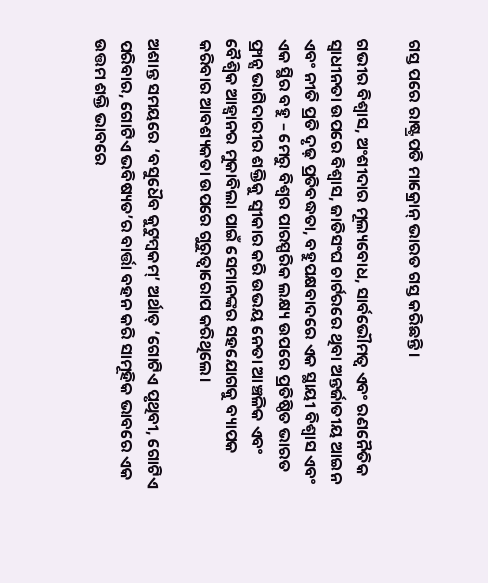ଗସ୍ତ ପରେ ରାଷ୍ଟ୍ରପତି ମାକ୍ରୋନ୍ ଭାରତ ଗସ୍ତ କରିଛନ୍ତି।

ଗଭୀର ବିଶ୍ୱାସ, ଅଂଶୀଦାର ମୂଲ୍ୟବୋଧ, ସାର୍ବଭୌମତ୍ୱ ଏବଂ ରଣନୈତିକ ସ୍ୱାଧୀନତା ଉପରେ ବିଶ୍ୱାସ, ଜାତିସଂଘ ଚାର୍ଟରରେ ଥିବା ଅନ୍ତର୍ଜାତୀୟ ଆଇନ ଏବଂ ନୀତି ପ୍ରତି ଦୃଢ଼ ପ୍ରତିବଦ୍ଧତା, ବହୁପକ୍ଷବାଦରେ ଏକ ସ୍ଥାୟୀ ବିଶ୍ୱାସ ଏବଂ ଏକ ସ୍ଥିର ବହୁ – ମେରୁ ବିଶ୍ୱର ପାରସ୍ପରିକ ଲକ୍ଷ୍ୟ ଉପରେ ପ୍ରତିଷ୍ଠିତ ଭାରତ ଫ୍ରାନ୍ସ ଭାଗିଦାରୀର ଶକ୍ତିକୁ ସ୍ୱୀକାର କରି ଉଭୟ ନେତା ଆଞ୍ଚଳିକ ଏବଂ ବୈଶ୍ୱିକ ଆହ୍ୱାନର ମୁକାବିଲା ପାଇଁ ସେମାନଙ୍କର ସହଯୋଗକୁ ବ୍ୟାପକ କରିବାର ଆବଶ୍ୟକତା ଉପରେ ଗୁରୁତ୍ୱାରୋପ କରିଥିଲେ।

ଅଶାନ୍ତ ସମୟରେ ‘ବସୁଧୈବ କୁଟୁମ୍ବକମ୍’ ଅର୍ଥାତ୍ ‘ଗୋଟିଏ ପୃଥିବୀ, ଗୋଟିଏ ପରିବାର, ଗୋଟିଏ ଭବିଷ୍ୟତ’ର ବାର୍ତ୍ତା ବହନ କରି ସାମୂହିକ ଭାବରେ ଏକ ଉତ୍ତମ ଶକ୍ତି ଭାବରେ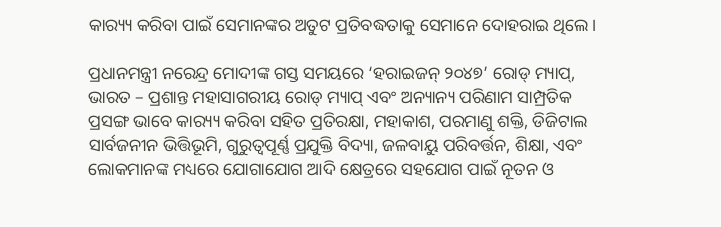କାର‌୍ୟ୍ୟ କରିବା ପାଇଁ ସେମାନଙ୍କର ଅତୁଟ ପ୍ରତିବଦ୍ଧତାକୁ ସେମାନେ ଦୋହରାଇ ଥିଲେ।

ପ୍ରଧାନମନ୍ତ୍ରୀ ନରେନ୍ଦ୍ର ମୋଦୀଙ୍କ ଗସ୍ତ ସମୟରେ ‘ହରାଇଜନ୍ ୨୦୪୭’ ରୋଡ୍ ମ୍ୟାପ୍, ଭାରତ – ପ୍ରଶାନ୍ତ ମହାସାଗରୀୟ ରୋଡ୍ ମ୍ୟାପ୍ ଏବଂ ଅନ୍ୟାନ୍ୟ ପରିଣାମ ସାମ୍ପ୍ରତିକ ପ୍ରସଙ୍ଗ ଭାବେ କାର‌୍ୟ୍ୟ କରିବା ସହିତ ପ୍ରତିରକ୍ଷା, ମହାକାଶ, ପରମାଣୁ ଶକ୍ତି, ଡିଜିଟାଲ ସାର୍ବଜନୀନ ଭିତ୍ତିଭୂମି, ଗୁରୁତ୍ୱପୂର୍ଣ୍ଣ ପ୍ରଯୁକ୍ତି ବିଦ୍ୟା, ଜଳବାୟୁ ପରିବର୍ତ୍ତନ, ଶିକ୍ଷା, ଏବଂ ଲୋକମାନଙ୍କ ମଧ୍ୟରେ ଯୋଗାଯୋଗ ଆଦି କ୍ଷେତ୍ରରେ ସହଯୋଗ ପାଇଁ ନୂତନ ଓ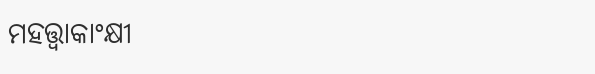ମହତ୍ତ୍ୱାକାଂକ୍ଷୀ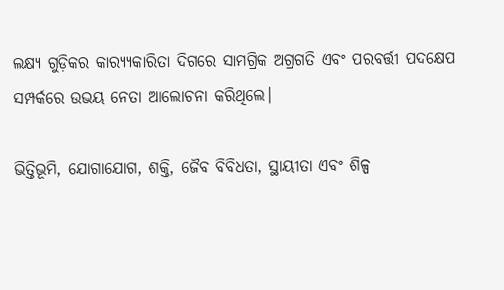ଲକ୍ଷ୍ୟ ଗୁଡ଼ିକର କାର‌୍ୟ୍ୟକାରିତା ଦିଗରେ ସାମଗ୍ରିକ ଅଗ୍ରଗତି ଏବଂ ପରବର୍ତ୍ତୀ ପଦକ୍ଷେପ ସମ୍ପର୍କରେ ଉଭୟ ନେତା ଆଲୋଚନା କରିଥିଲେ।

ଭିତ୍ତିଭୂମି, ଯୋଗାଯୋଗ, ଶକ୍ତି, ଜୈବ ବିବିଧତା, ସ୍ଥାୟୀତା ଏବଂ ଶିଳ୍ପ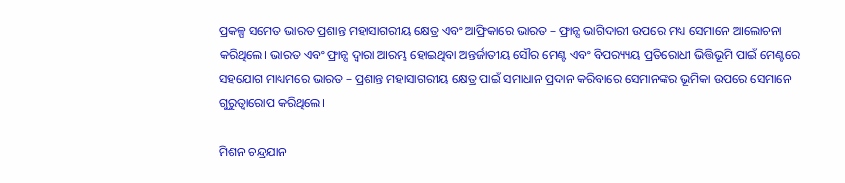ପ୍ରକଳ୍ପ ସମେତ ଭାରତ ପ୍ରଶାନ୍ତ ମହାସାଗରୀୟ କ୍ଷେତ୍ର ଏବଂ ଆଫ୍ରିକାରେ ଭାରତ – ଫ୍ରାନ୍ସ ଭାଗିଦାରୀ ଉପରେ ମଧ୍ୟ ସେମାନେ ଆଲୋଚନା କରିଥିଲେ। ଭାରତ ଏବଂ ଫ୍ରାନ୍ସ ଦ୍ୱାରା ଆରମ୍ଭ ହୋଇଥିବା ଅନ୍ତର୍ଜାତୀୟ ସୌର ମେଣ୍ଟ ଏବଂ ବିପର‌୍ୟ୍ୟୟ ପ୍ରତିରୋଧୀ ଭିତ୍ତିଭୂମି ପାଇଁ ମେଣ୍ଟରେ ସହଯୋଗ ମାଧ୍ୟମରେ ଭାରତ – ପ୍ରଶାନ୍ତ ମହାସାଗରୀୟ କ୍ଷେତ୍ର ପାଇଁ ସମାଧାନ ପ୍ରଦାନ କରିବାରେ ସେମାନଙ୍କର ଭୂମିକା ଉପରେ ସେମାନେ ଗୁରୁତ୍ୱାରୋପ କରିଥିଲେ।

ମିଶନ ଚନ୍ଦ୍ରଯାନ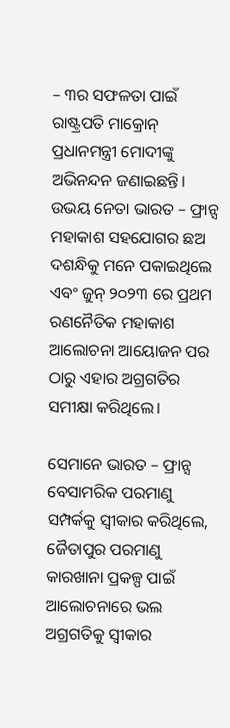– ୩ର ସଫଳତା ପାଇଁ ରାଷ୍ଟ୍ରପତି ମାକ୍ରୋନ୍ ପ୍ରଧାନମନ୍ତ୍ରୀ ମୋଦୀଙ୍କୁ ଅଭିନନ୍ଦନ ଜଣାଇଛନ୍ତି। ଉଭୟ ନେତା ଭାରତ – ଫ୍ରାନ୍ସ ମହାକାଶ ସହଯୋଗର ଛଅ ଦଶନ୍ଧିକୁ ମନେ ପକାଇଥିଲେ ଏବଂ ଜୁନ୍ ୨୦୨୩ ରେ ପ୍ରଥମ ରଣନୈତିକ ମହାକାଶ ଆଲୋଚନା ଆୟୋଜନ ପର ଠାରୁ ଏହାର ଅଗ୍ରଗତିର ସମୀକ୍ଷା କରିଥିଲେ।

ସେମାନେ ଭାରତ – ଫ୍ରାନ୍ସ ବେସାମରିକ ପରମାଣୁ ସମ୍ପର୍କକୁ ସ୍ୱୀକାର କରିଥିଲେ, ଜୈତାପୁର ପରମାଣୁ କାରଖାନା ପ୍ରକଳ୍ପ ପାଇଁ ଆଲୋଚନାରେ ଭଲ ଅଗ୍ରଗତିକୁ ସ୍ୱୀକାର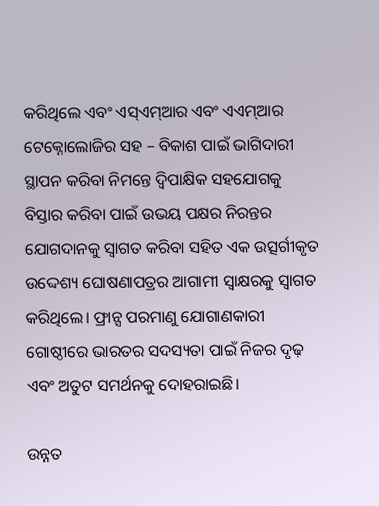କରିଥିଲେ ଏବଂ ଏସ୍ଏମ୍ଆର ଏବଂ ଏଏମ୍ଆର ଟେକ୍ନୋଲୋଜିର ସହ – ବିକାଶ ପାଇଁ ଭାଗିଦାରୀ ସ୍ଥାପନ କରିବା ନିମନ୍ତେ ଦ୍ୱିପାକ୍ଷିକ ସହଯୋଗକୁ ବିସ୍ତାର କରିବା ପାଇଁ ଉଭୟ ପକ୍ଷର ନିରନ୍ତର ଯୋଗଦାନକୁ ସ୍ୱାଗତ କରିବା ସହିତ ଏକ ଉତ୍ସର୍ଗୀକୃତ ଉଦ୍ଦେଶ୍ୟ ଘୋଷଣାପତ୍ରର ଆଗାମୀ ସ୍ୱାକ୍ଷରକୁ ସ୍ୱାଗତ କରିଥିଲେ। ଫ୍ରାନ୍ସ ପରମାଣୁ ଯୋଗାଣକାରୀ ଗୋଷ୍ଠୀରେ ଭାରତର ସଦସ୍ୟତା ପାଇଁ ନିଜର ଦୃଢ଼ ଏବଂ ଅତୁଟ ସମର୍ଥନକୁ ଦୋହରାଇଛି।

ଉନ୍ନତ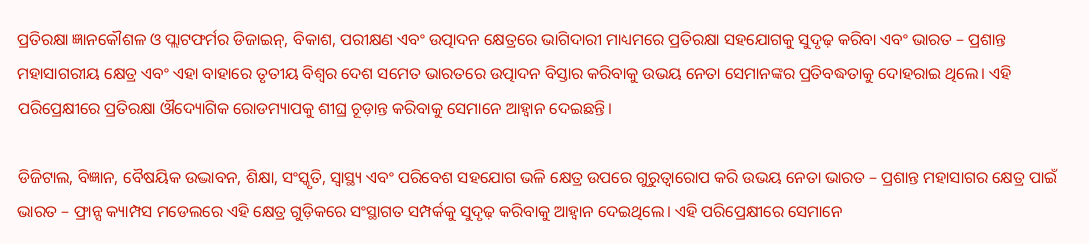ପ୍ରତିରକ୍ଷା ଜ୍ଞାନକୌଶଳ ଓ ପ୍ଲାଟଫର୍ମର ଡିଜାଇନ୍, ବିକାଶ, ପରୀକ୍ଷଣ ଏବଂ ଉତ୍ପାଦନ କ୍ଷେତ୍ରରେ ଭାଗିଦାରୀ ମାଧ୍ୟମରେ ପ୍ରତିରକ୍ଷା ସହଯୋଗକୁ ସୁଦୃଢ଼ କରିବା ଏବଂ ଭାରତ – ପ୍ରଶାନ୍ତ ମହାସାଗରୀୟ କ୍ଷେତ୍ର ଏବଂ ଏହା ବାହାରେ ତୃତୀୟ ବିଶ୍ୱର ଦେଶ ସମେତ ଭାରତରେ ଉତ୍ପାଦନ ବିସ୍ତାର କରିବାକୁ ଉଭୟ ନେତା ସେମାନଙ୍କର ପ୍ରତିବଦ୍ଧତାକୁ ଦୋହରାଇ ଥିଲେ। ଏହି ପରିପ୍ରେକ୍ଷୀରେ ପ୍ରତିରକ୍ଷା ଔଦ୍ୟୋଗିକ ରୋଡମ୍ୟାପକୁ ଶୀଘ୍ର ଚୂଡ଼ାନ୍ତ କରିବାକୁ ସେମାନେ ଆହ୍ୱାନ ଦେଇଛନ୍ତି।

ଡିଜିଟାଲ, ବିଜ୍ଞାନ, ବୈଷୟିକ ଉଦ୍ଭାବନ, ଶିକ୍ଷା, ସଂସ୍କୃତି, ସ୍ୱାସ୍ଥ୍ୟ ଏବଂ ପରିବେଶ ସହଯୋଗ ଭଳି କ୍ଷେତ୍ର ଉପରେ ଗୁରୁତ୍ୱାରୋପ କରି ଉଭୟ ନେତା ଭାରତ – ପ୍ରଶାନ୍ତ ମହାସାଗର କ୍ଷେତ୍ର ପାଇଁ ଭାରତ – ଫ୍ରାନ୍ସ କ୍ୟାମ୍ପସ ମଡେଲରେ ଏହି କ୍ଷେତ୍ର ଗୁଡ଼ିକରେ ସଂସ୍ଥାଗତ ସମ୍ପର୍କକୁ ସୁଦୃଢ଼ କରିବାକୁ ଆହ୍ୱାନ ଦେଇଥିଲେ। ଏହି ପରିପ୍ରେକ୍ଷୀରେ ସେମାନେ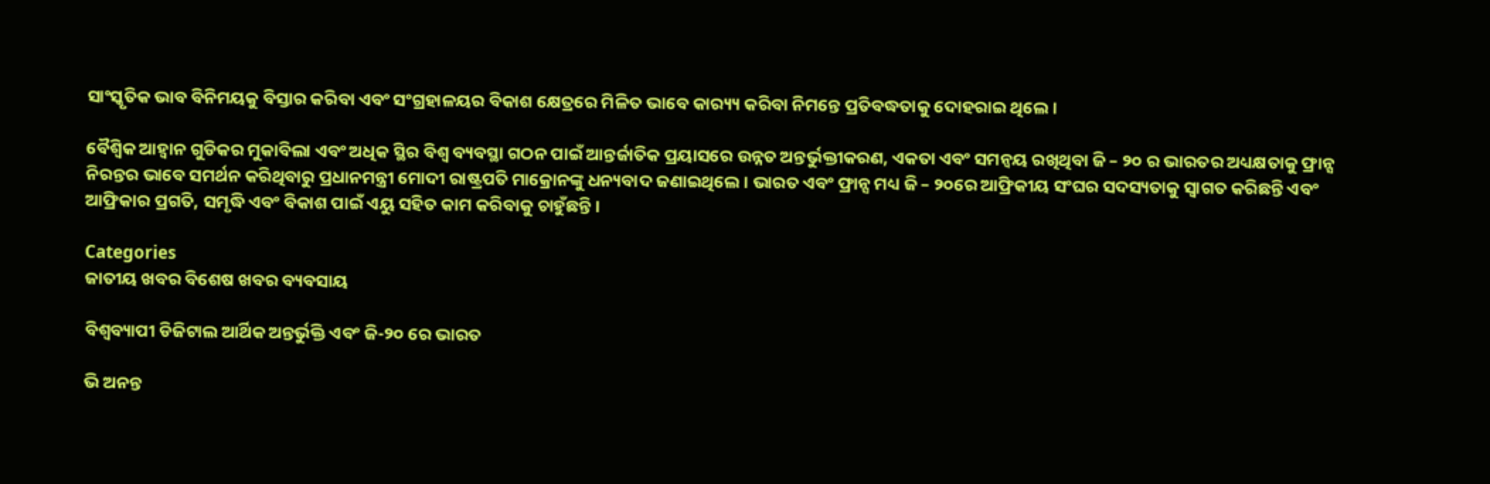ସାଂସ୍କୃତିକ ଭାବ ବିନିମୟକୁ ବିସ୍ତାର କରିବା ଏବଂ ସଂଗ୍ରହାଳୟର ବିକାଶ କ୍ଷେତ୍ରରେ ମିଳିତ ଭାବେ କାର‌୍ୟ୍ୟ କରିବା ନିମନ୍ତେ ପ୍ରତିବଦ୍ଧତାକୁ ଦୋହରାଇ ଥିଲେ।

ବୈଶ୍ୱିକ ଆହ୍ୱାନ ଗୁଡିକର ମୁକାବିଲା ଏବଂ ଅଧିକ ସ୍ଥିର ବିଶ୍ୱ ବ୍ୟବସ୍ଥା ଗଠନ ପାଇଁ ଆନ୍ତର୍ଜାତିକ ପ୍ରୟାସରେ ଉନ୍ନତ ଅନ୍ତର୍ଭୁକ୍ତୀକରଣ, ଏକତା ଏବଂ ସମନ୍ୱୟ ରଖିଥିବା ଜି – ୨୦ ର ଭାରତର ଅଧ୍ୟକ୍ଷତାକୁ ଫ୍ରାନ୍ସ ନିରନ୍ତର ଭାବେ ସମର୍ଥନ କରିଥିବାରୁ ପ୍ରଧାନମନ୍ତ୍ରୀ ମୋଦୀ ରାଷ୍ଟ୍ରପତି ମାକ୍ରୋନଙ୍କୁ ଧନ୍ୟବାଦ ଜଣାଇଥିଲେ। ଭାରତ ଏବଂ ଫ୍ରାନ୍ସ ମଧ୍ୟ ଜି – ୨୦ରେ ଆଫ୍ରିକୀୟ ସଂଘର ସଦସ୍ୟତାକୁ ସ୍ୱାଗତ କରିଛନ୍ତି ଏବଂ ଆଫ୍ରିକାର ପ୍ରଗତି, ସମୃଦ୍ଧି ଏବଂ ବିକାଶ ପାଇଁ ଏୟୁ ସହିତ କାମ କରିବାକୁ ଚାହୁଁଛନ୍ତି।

Categories
ଜାତୀୟ ଖବର ବିଶେଷ ଖବର ବ୍ୟବସାୟ

ବିଶ୍ୱବ୍ୟାପୀ ଡିଜିଟାଲ ଆର୍ଥିକ ଅନ୍ତର୍ଭୁକ୍ତି ଏବଂ ଜି-୨୦ ରେ ଭାରତ

ଭି ଅନନ୍ତ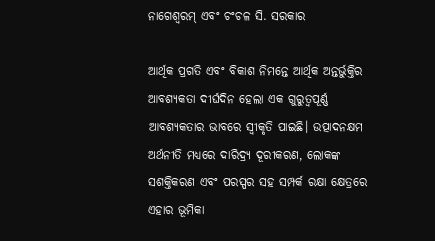ନାଗେଶ୍ୱରମ୍ ଏବଂ ଚଂଚଳ ସି. ସରକାର

ଆର୍ଥିକ ପ୍ରଗତି ଏବଂ ବିକାଶ ନିମନ୍ତେ ଆର୍ଥିକ ଅନ୍ତର୍ଭୁକ୍ତିର ଆବଶ୍ୟକତା ଦୀର୍ଘଦିନ ହେଲା ଏକ ଗୁରୁତ୍ୱପୂର୍ଣ୍ଣ ଆବଶ୍ୟକତାର ଭାବରେ ସ୍ୱୀକୃତି ପାଇଛି। ଉତ୍ପାଦନକ୍ଷମ ଅର୍ଥନୀତି ମଧ୍ୟରେ ଦାରିଦ୍ର‌୍ୟ ଦୂରୀକରଣ, ଲୋକଙ୍କ ସଶକ୍ତିକରଣ ଏବଂ ପରସ୍ପର ସହ ସମ୍ପର୍କ ରକ୍ଷା କ୍ଷେତ୍ରରେ ଏହାର ଭୂମିକା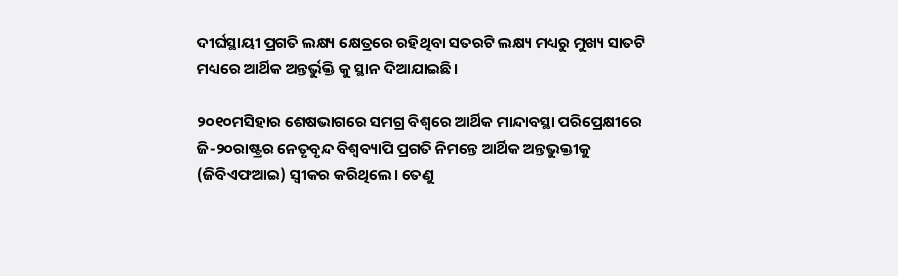ଦୀର୍ଘସ୍ଥାୟୀ ପ୍ରଗତି ଲକ୍ଷ୍ୟ କ୍ଷେତ୍ରରେ ରହିଥିବା ସତରଟି ଲକ୍ଷ୍ୟ ମଧ୍ୟରୁ ମୁଖ୍ୟ ସାତଟି ମଧ୍ୟରେ ଆର୍ଥିକ ଅନ୍ତର୍ଭୁକ୍ତି କୁ ସ୍ଥାନ ଦିଆଯାଇଛି।

୨୦୧୦ମସିହାର ଶେଷଭାଗରେ ସମଗ୍ର ବିଶ୍ୱରେ ଆର୍ଥିକ ମାନ୍ଦାବସ୍ଥା ପରିପ୍ରେକ୍ଷୀରେ ଜି-୨୦ରାଷ୍ଟ୍ରର ନେତୃବୃନ୍ଦ ବିଶ୍ୱବ୍ୟାପି ପ୍ରଗତି ନିମନ୍ତେ ଆର୍ଥିକ ଅନ୍ତଭୁକ୍ତୀକୁ (ଜିବିଏଫଆଇ) ସ୍ୱୀକର କରିଥିଲେ। ତେଣୁ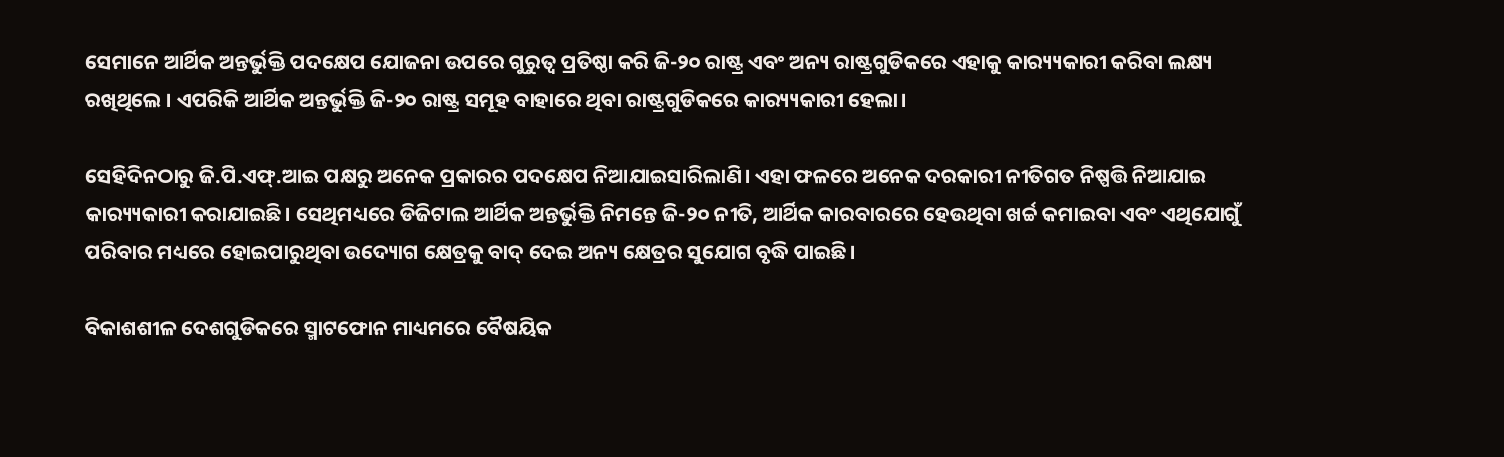ସେମାନେ ଆର୍ଥିକ ଅନ୍ତର୍ଭୁକ୍ତି ପଦକ୍ଷେପ ଯୋଜନା ଉପରେ ଗୁରୁତ୍ୱ ପ୍ରତିଷ୍ଠା କରି ଜି-୨୦ ରାଷ୍ଟ୍ର ଏବଂ ଅନ୍ୟ ରାଷ୍ଟ୍ରଗୁଡିକରେ ଏହାକୁ କାର‌୍ୟ୍ୟକାରୀ କରିବା ଲକ୍ଷ୍ୟ ରଖିଥିଲେ । ଏପରିକି ଆର୍ଥିକ ଅନ୍ତର୍ଭୁକ୍ତି ଜି-୨୦ ରାଷ୍ଟ୍ର ସମୂହ ବାହାରେ ଥିବା ରାଷ୍ଟ୍ରଗୁଡିକରେ କାର‌୍ୟ୍ୟକାରୀ ହେଲା।

ସେହିଦିନଠାରୁ ଜି.ପି.ଏଫ୍‌.ଆଇ ପକ୍ଷରୁ ଅନେକ ପ୍ରକାରର ପଦକ୍ଷେପ ନିଆଯାଇସାରିଲାଣି। ଏହା ଫଳରେ ଅନେକ ଦରକାରୀ ନୀତିଗତ ନିଷ୍ପତ୍ତି ନିଆଯାଇ କାର‌୍ୟ୍ୟକାରୀ କରାଯାଇଛି। ସେଥିମଧ୍ୟରେ ଡିଜିଟାଲ ଆର୍ଥିକ ଅନ୍ତର୍ଭୁକ୍ତି ନିମନ୍ତେ ଜି-୨୦ ନୀତି, ଆର୍ଥିକ କାରବାରରେ ହେଉଥିବା ଖର୍ଚ୍ଚ କମାଇବା ଏବଂ ଏଥିଯୋଗୁଁ ପରିବାର ମଧ୍ୟରେ ହୋଇପାରୁଥିବା ଉଦ୍ୟୋଗ କ୍ଷେତ୍ରକୁ ବାଦ୍ ଦେଇ ଅନ୍ୟ କ୍ଷେତ୍ରର ସୁଯୋଗ ବୃଦ୍ଧି ପାଇଛି।

ବିକାଶଶୀଳ ଦେଶଗୁଡିକରେ ସ୍ମାଟଫୋନ ମାଧ୍ୟମରେ ବୈଷୟିକ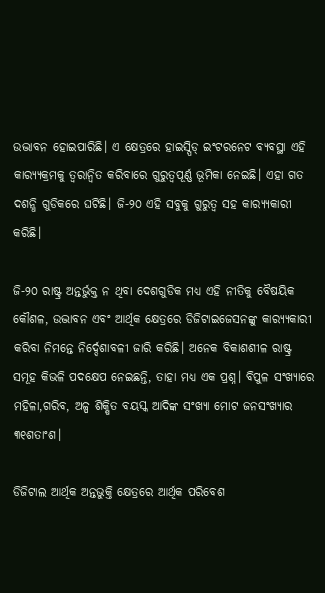ଉଦ୍ଭାବନ ହୋଇପାରିଛି। ଏ କ୍ଷେତ୍ରରେ ହାଇସ୍ପିଡ୍ ଇଂଟରନେଟ ବ୍ୟବସ୍ଥା ଏହି କାର‌୍ୟ୍ୟକ୍ରମକୁ ତ୍ୱରାନ୍ୱିତ କରିବାରେ ଗୁରୁତ୍ୱପୂର୍ଣ୍ଣ ଭୂମିକା ନେଇଛି। ଏହା ଗତ ଦଶନ୍ଧି ଗୁଡିକରେ ଘଟିଛି। ଜି-୨୦ ଏହି ସବୁକୁ ଗୁରୁତ୍ୱ ସହ କାର‌୍ୟ୍ୟକାରୀ କରିଛି।

ଜି-୨୦ ରାଷ୍ଟ୍ର ଅନ୍ତର୍ଭୁକ୍ତ ନ ଥିବା ଦେଶଗୁଡିକ ମଧ୍ୟ ଏହି ନୀତିକୁ ବୈଷୟିକ କୌଶଳ, ଉଦ୍ଭାବନ ଏବଂ ଆର୍ଥିକ କ୍ଷେତ୍ରରେ ଡିଜିଟାଇଜେସନଙ୍କୁ କାର‌୍ୟ୍ୟକାରୀ କରିବା ନିମନ୍ତେ ନିର୍ଦ୍ଦେଶାବଳୀ ଜାରି କରିଛି। ଅନେକ ବିକାଶଶୀଳ ରାଷ୍ଟ୍ର ସମୂହ କିଭଳି ପଦକ୍ଷେପ ନେଇଛନ୍ତି, ତାହା ମଧ୍ୟ ଏକ ପ୍ରଶ୍ନ। ବିପୁଳ ସଂଖ୍ୟାରେ ମହିଳା,ଗରିବ, ଅଳ୍ପ ଶିକ୍ଷିତ ବୟସ୍କ ଆଦିଙ୍କ ସଂଖ୍ୟା ମୋଟ ଜନସଂଖ୍ୟାର ୩୧ଶତାଂଶ।

ଡିଜିଟାଲ ଆର୍ଥିକ ଅନ୍ତଭୁକ୍ତି କ୍ଷେତ୍ରରେ ଆର୍ଥିକ ପରିବେଶ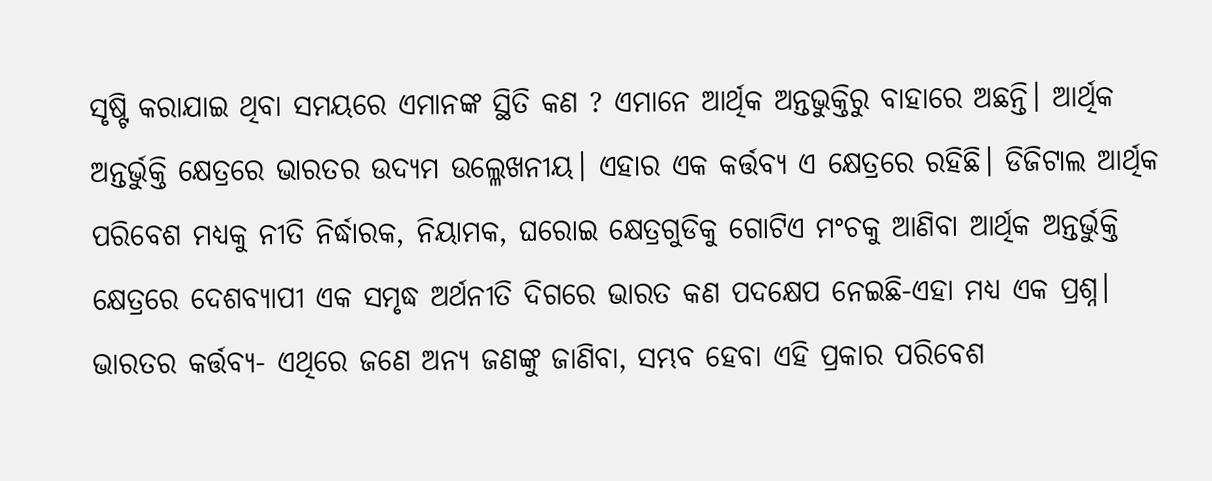ସୃଷ୍ଟି କରାଯାଇ ଥିବା ସମୟରେ ଏମାନଙ୍କ ସ୍ଥିତି କଣ ? ଏମାନେ ଆର୍ଥିକ ଅନ୍ତଭୁକ୍ତିରୁ ବାହାରେ ଅଛନ୍ତି। ଆର୍ଥିକ ଅନ୍ତର୍ଭୁକ୍ତି କ୍ଷେତ୍ରରେ ଭାରତର ଉଦ୍ୟମ ଉଲ୍ଳେଖନୀୟ। ଏହାର ଏକ କର୍ତ୍ତବ୍ୟ ଏ କ୍ଷେତ୍ରରେ ରହିଛି। ଡିଜିଟାଲ ଆର୍ଥିକ ପରିବେଶ ମଧ୍ୟକୁ ନୀତି ନିର୍ଦ୍ଧାରକ, ନିୟାମକ, ଘରୋଇ କ୍ଷେତ୍ରଗୁଡିକୁ ଗୋଟିଏ ମଂଚକୁ ଆଣିବା ଆର୍ଥିକ ଅନ୍ତର୍ଭୁକ୍ତି କ୍ଷେତ୍ରରେ ଦେଶବ୍ୟାପୀ ଏକ ସମୃଦ୍ଧ ଅର୍ଥନୀତି ଦିଗରେ ଭାରତ କଣ ପଦକ୍ଷେପ ନେଇଛି-ଏହା ମଧ୍ୟ ଏକ ପ୍ରଶ୍ନ। ଭାରତର କର୍ତ୍ତବ୍ୟ- ଏଥିରେ ଜଣେ ଅନ୍ୟ ଜଣଙ୍କୁ ଜାଣିବା, ସମ୍ଭବ ହେବା ଏହି ପ୍ରକାର ପରିବେଶ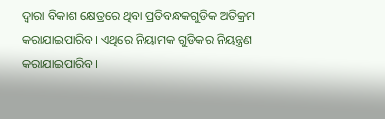ଦ୍ୱାରା ବିକାଶ କ୍ଷେତ୍ରରେ ଥିବା ପ୍ରତିବନ୍ଧକଗୁଡିକ ଅତିକ୍ରମ କରାଯାଇପାରିବ। ଏଥିରେ ନିୟାମକ ଗୁଡିକର ନିୟନ୍ତ୍ରଣ କରାଯାଇପାରିବ।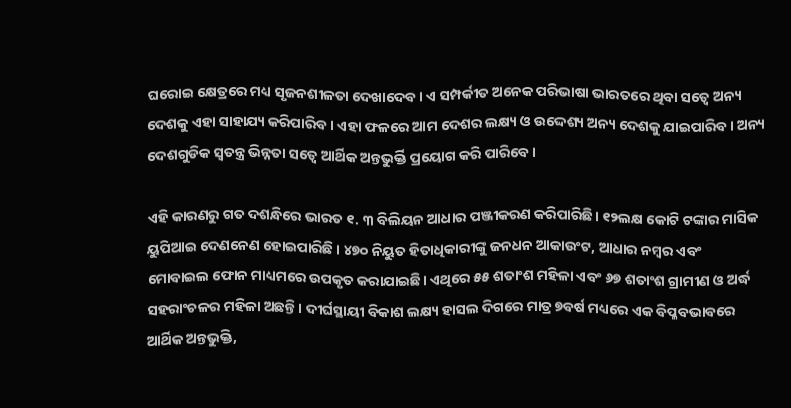ଘରୋଇ କ୍ଷେତ୍ରରେ ମଧ୍ୟ ସୃଜନଶୀଳତା ଦେଖାଦେବ। ଏ ସମ୍ପର୍କୀତ ଅନେକ ପରିଭାଷା ଭାରତରେ ଥିବା ସତ୍ୱେ ଅନ୍ୟ ଦେଶକୁ ଏହା ସାହାଯ୍ୟ କରିପାରିବ । ଏହା ଫଳରେ ଆମ ଦେଶର ଲକ୍ଷ୍ୟ ଓ ଉଦ୍ଦେଶ୍ୟ ଅନ୍ୟ ଦେଶକୁ ଯାଇପାରିବ। ଅନ୍ୟ ଦେଶଗୁଡିକ ସ୍ୱତନ୍ତ୍ର ଭିନ୍ନତା ସତ୍ୱେ ଆର୍ଥିକ ଅନ୍ତଭୁର୍କ୍ତି ପ୍ରୟୋଗ କରି ପାରିବେ।

ଏହି କାରଣରୁ ଗତ ଦଶନ୍ଧିରେ ଭାରତ ୧. ୩ ବିଲିୟନ ଆଧାର ପଞ୍ଜୀକରଣ କରିପାରିଛି। ୧୨ଲକ୍ଷ କୋଟି ଟଙ୍କାର ମାସିକ ୟୁପିଆଇ ଦେଣନେଣ ହୋଇପାରିଛି । ୪୭୦ ନିୟୁତ ହିତାଧିକାରୀଙ୍କୁ ଜନଧନ ଆକାଉଂଟ, ଆଧାର ନମ୍ବର ଏବଂ ମୋବାଇଲ ଫୋନ ମାଧ୍ୟମରେ ଉପକୃତ କରାଯାଇଛି। ଏଥିରେ ୫୫ ଶତାଂଶ ମହିଳା ଏବଂ ୬୭ ଶତାଂଶ ଗ୍ରାମୀଣ ଓ ଅର୍ଦ୍ଧ ସହରାଂଚଳର ମହିଳା ଅଛନ୍ତି। ଦୀର୍ଘସ୍ଥାୟୀ ବିକାଶ ଲକ୍ଷ୍ୟ ହାସଲ ଦିଗରେ ମାତ୍ର ୭ବର୍ଷ ମଧ୍ୟରେ ଏକ ବିପ୍ଳବଭାବରେ ଆର୍ଥିକ ଅନ୍ତଭୁକ୍ତି,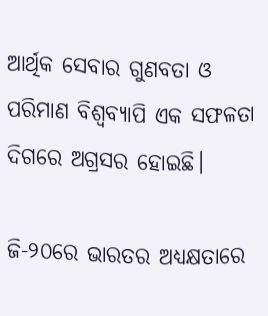ଆର୍ଥିକ ସେବାର ଗୁଣବତା ଓ ପରିମାଣ ବିଶ୍ୱବ୍ୟାପି ଏକ ସଫଳତା ଦିଗରେ ଅଗ୍ରସର ହୋଇଛି।

ଜି-୨୦ରେ ଭାରତର ଅଧ୍ୟକ୍ଷତାରେ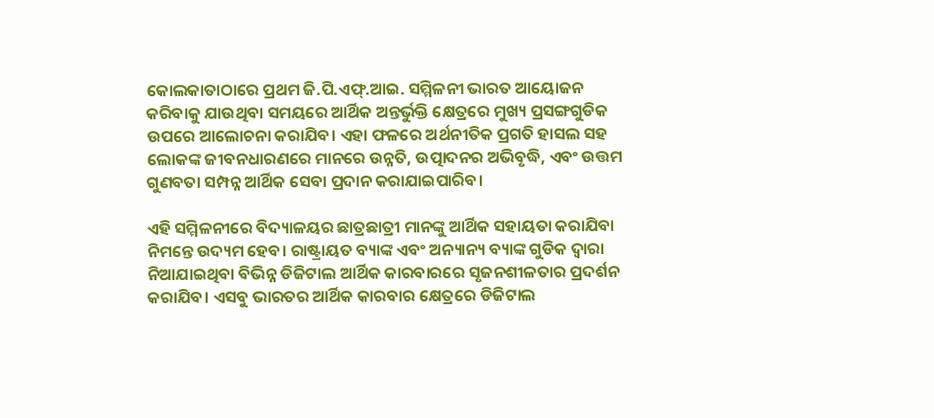କୋଲକାତାଠାରେ ପ୍ରଥମ ଜି.ପି.ଏଫ୍‌.ଆଇ. ସମ୍ମିଳନୀ ଭାରତ ଆୟୋଜନ କରିବାକୁ ଯାଉଥିବା ସମୟରେ ଆର୍ଥିକ ଅନ୍ତର୍ଭୁକ୍ତି କ୍ଷେତ୍ରରେ ମୁଖ୍ୟ ପ୍ରସଙ୍ଗଗୁଡିକ ଉପରେ ଆଲୋଚନା କରାଯିବ। ଏହା ଫଳରେ ଅର୍ଥନୀତିକ ପ୍ରଗତି ହାସଲ ସହ ଲୋକଙ୍କ ଜୀବନଧାରଣରେ ମାନରେ ଉନ୍ନତି, ଉତ୍ପାଦନର ଅଭିବୃଦ୍ଧି, ଏବଂ ଉତ୍ତମ ଗୁଣବତା ସମ୍ପନ୍ନ ଆର୍ଥିକ ସେବା ପ୍ରଦାନ କରାଯାଇପାରିବ।

ଏହି ସମ୍ମିଳନୀରେ ବିଦ୍ୟାଳୟର ଛାତ୍ରଛାତ୍ରୀ ମାନଙ୍କୁ ଆର୍ଥିକ ସହାୟତା କରାଯିବା ନିମନ୍ତେ ଉଦ୍ୟମ ହେବ। ରାଷ୍ଟ୍ରାୟତ ବ୍ୟାଙ୍କ ଏବଂ ଅନ୍ୟାନ୍ୟ ବ୍ୟାଙ୍କ ଗୁଡିକ ଦ୍ୱାରା ନିଆଯାଇଥିବା ବିଭିନ୍ନ ଡିଜିଟାଲ ଆର୍ଥିକ କାରବାରରେ ସୃଜନଶୀଳତାର ପ୍ରଦର୍ଶନ କରାଯିବ। ଏସବୁ ଭାରତର ଆର୍ଥିକ କାରବାର କ୍ଷେତ୍ରରେ ଡିଜିଟାଲ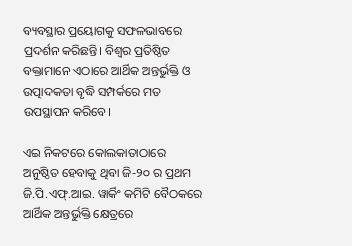ବ୍ୟବସ୍ଥାର ପ୍ରୟୋଗକୁ ସଫଳଭାବରେ ପ୍ରଦର୍ଶନ କରିଛନ୍ତି। ବିଶ୍ୱର ପ୍ରତିଷ୍ଠିତ ବକ୍ତାମାନେ ଏଠାରେ ଆର୍ଥିକ ଅନ୍ତର୍ଭୁକ୍ତି ଓ ଉତ୍ପାଦକତା ବୃଦ୍ଧି ସମ୍ପର୍କରେ ମତ ଉପସ୍ଥାପନ କରିବେ।

ଏଇ ନିକଟରେ କୋଲକାତାଠାରେ ଅନୁଷ୍ଠିତ ହେବାକୁ ଥିବା ଜି-୨୦ ର ପ୍ରଥମ ଜି.ପି.ଏଫ୍‌.ଆଇ. ୱାର୍କିଂ କମିଟି ବୈଠକରେ ଆର୍ଥିକ ଅନ୍ତର୍ଭୁକ୍ତି କ୍ଷେତ୍ରରେ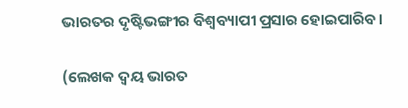ଭାରତର ଦୃଷ୍ଟିଭଙ୍ଗୀର ବିଶ୍ୱବ୍ୟାପୀ ପ୍ରସାର ହୋଇପାରିବ।

(ଲେଖକ ଦ୍ୱୟ ଭାରତ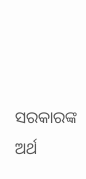ସରକାରଙ୍କ ଅର୍ଥ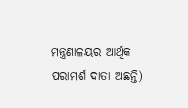ମନ୍ତ୍ରଣାଳୟର ଆର୍ଥିକ ପରାମର୍ଶ ଦାତା ଅଛନ୍ତି)